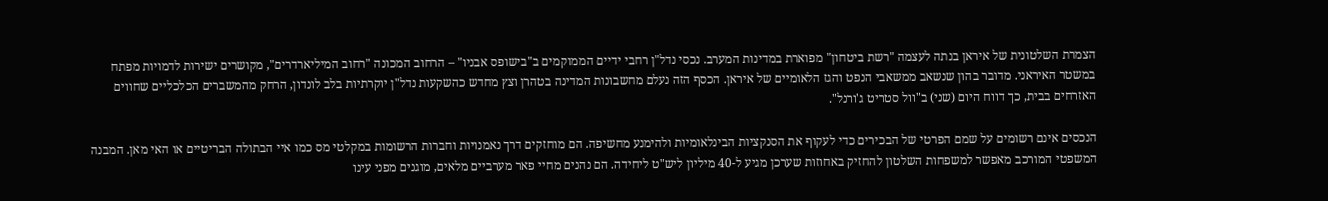הצמרת השלטונית של איראן בנתה לעצמה "רשת ביטחון" מפוארת במדינות המערב. נכסי נדל"ן רחבי ידיים הממוקמים ב"בישופס אבניו" – הרחוב המכונה "רחוב המיליארדרים", מקושרים ישירות לדמויות מפתח במשטר האיראני. מדובר בהון שנשאב ממשאבי הנפט והגז הלאומיים של איראן. הכסף הזה נעלם מחשבונות המדינה בטהרן וצץ מחדש כהשקעות נדל"ן יוקרתיות בלב לונדון, הרחק מהמשברים הכלכליים שחווים האזרחים בבית, כך דווח היום (שני) ב"וול סטריט ג'ורנל".

הנכסים אינם רשומים על שמם הפרטי של הבכירים כדי לעקוף את הסנקציות הבינלאומיות ולהימנע מחשיפה. הם מוחזקים דרך נאמנויות וחברות הרשומות במקלטי מס כמו איי הבתולה הבריטיים או האי מאן. המבנה המשפטי המורכב מאפשר למשפחות השלטון להחזיק באחוזות שערכן מגיע ל-40 מיליון ליש"ט ליחידה. הם נהנים מחיי פאר מערביים מלאים, מוגנים מפני עינו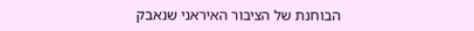הבוחנת של הציבור האיראני שנאבק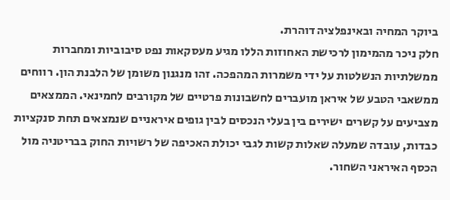ביוקר המחיה ובאינפלציה דוהרת.
חלק ניכר מהמימון לרכישת האחוזות הללו מגיע מעסקאות נפט סיבוביות ומחברות ממשלתיות הנשלטות על ידי משמרות המהפכה. זהו מנגנון משומן של הלבנת הון. רווחים ממשאבי הטבע של איראן מועברים לחשבונות פרטיים של מקורבים לחמינאי. הממצאים מצביעים על קשרים ישירים בין בעלי הנכסים לבין גופים איראניים שנמצאים תחת סנקציות כבדות, עובדה שמעלה שאלות קשות לגבי יכולת האכיפה של רשויות החוק בבריטניה מול הכסף האיראני השחור.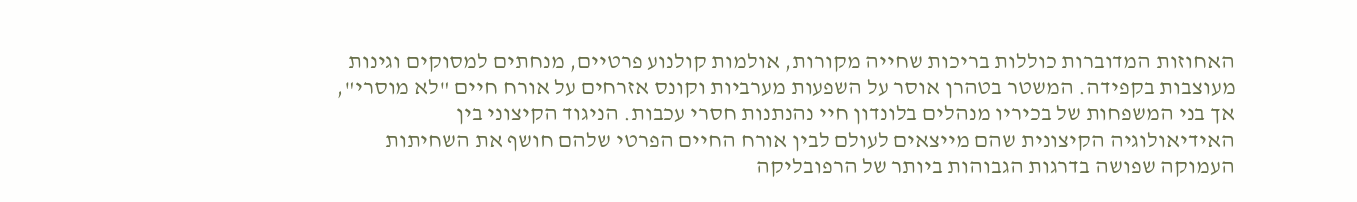האחוזות המדוברות כוללות בריכות שחייה מקורות, אולמות קולנוע פרטיים, מנחתים למסוקים וגינות מעוצבות בקפידה. המשטר בטהרן אוסר על השפעות מערביות וקונס אזרחים על אורח חיים "לא מוסרי", אך בני המשפחות של בכיריו מנהלים בלונדון חיי נהנתנות חסרי עכבות. הניגוד הקיצוני בין האידיאולוגיה הקיצונית שהם מייצאים לעולם לבין אורח החיים הפרטי שלהם חושף את השחיתות העמוקה שפושה בדרגות הגבוהות ביותר של הרפובליקה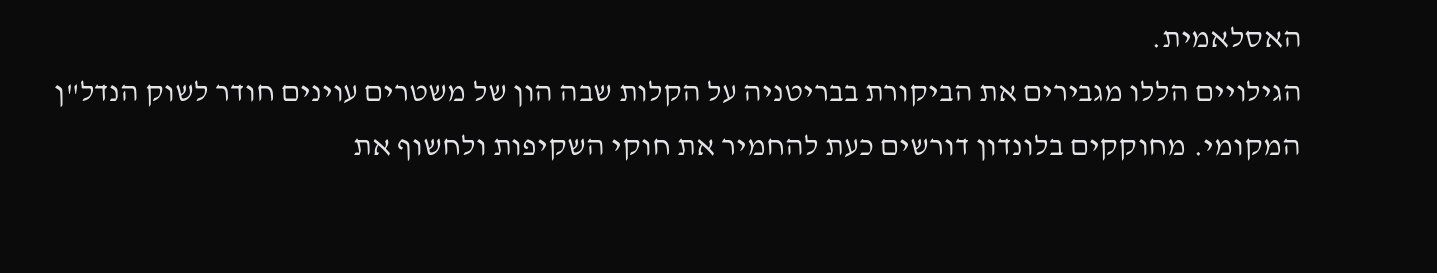האסלאמית.
הגילויים הללו מגבירים את הביקורת בבריטניה על הקלות שבה הון של משטרים עוינים חודר לשוק הנדל"ן המקומי. מחוקקים בלונדון דורשים כעת להחמיר את חוקי השקיפות ולחשוף את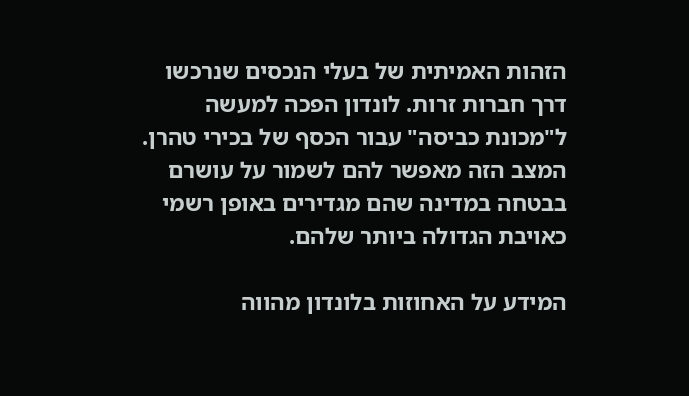הזהות האמיתית של בעלי הנכסים שנרכשו דרך חברות זרות. לונדון הפכה למעשה ל"מכונת כביסה" עבור הכסף של בכירי טהרן. המצב הזה מאפשר להם לשמור על עושרם בבטחה במדינה שהם מגדירים באופן רשמי כאויבת הגדולה ביותר שלהם.

המידע על האחוזות בלונדון מהווה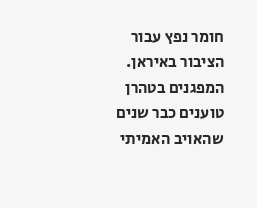חומר נפץ עבור הציבור באיראן. המפגנים בטהרן טוענים כבר שנים שהאויב האמיתי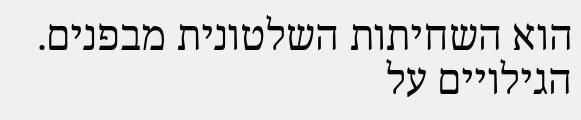הוא השחיתות השלטונית מבפנים. הגילויים על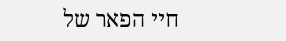חיי הפאר של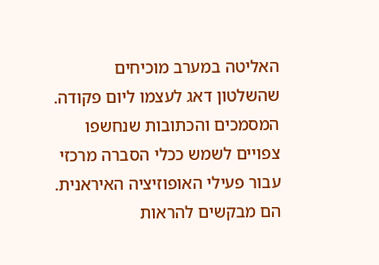האליטה במערב מוכיחים שהשלטון דאג לעצמו ליום פקודה. המסמכים והכתובות שנחשפו צפויים לשמש ככלי הסברה מרכזי עבור פעילי האופוזיציה האיראנית. הם מבקשים להראות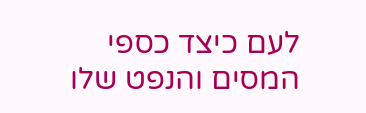לעם כיצד כספי המסים והנפט שלו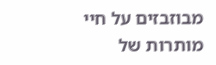מבוזבזים על חיי מותרות של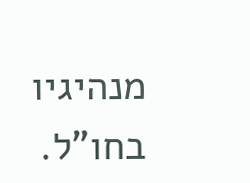מנהיגיו בחו"ל.